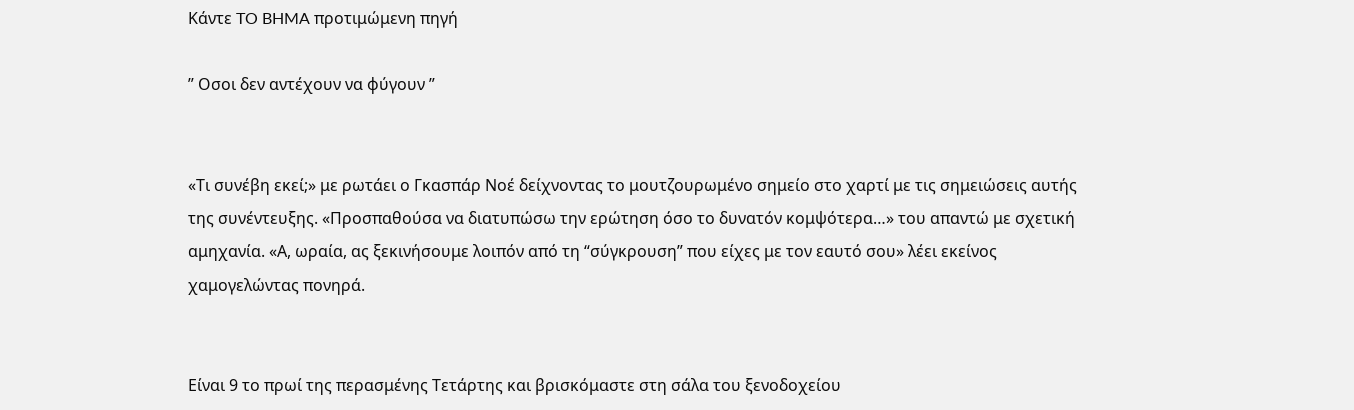Κάντε TO BHMA προτιμώμενη πηγή

” Οσοι δεν αντέχουν να φύγουν ”


«Τι συνέβη εκεί;» με ρωτάει ο Γκασπάρ Νοέ δείχνοντας το μουτζουρωμένο σημείο στο χαρτί με τις σημειώσεις αυτής της συνέντευξης. «Προσπαθούσα να διατυπώσω την ερώτηση όσο το δυνατόν κομψότερα…» του απαντώ με σχετική αμηχανία. «Α, ωραία, ας ξεκινήσουμε λοιπόν από τη “σύγκρουση” που είχες με τον εαυτό σου» λέει εκείνος χαμογελώντας πονηρά.


Είναι 9 το πρωί της περασμένης Τετάρτης και βρισκόμαστε στη σάλα του ξενοδοχείου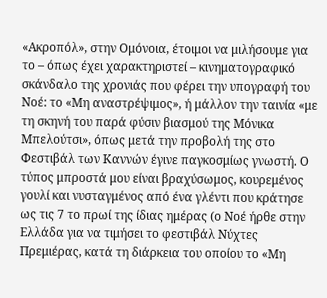«Ακροπόλ», στην Ομόνοια, έτοιμοι να μιλήσουμε για το – όπως έχει χαρακτηριστεί – κινηματογραφικό σκάνδαλο της χρονιάς που φέρει την υπογραφή του Νοέ: το «Μη αναστρέψιμος», ή μάλλον την ταινία «με τη σκηνή του παρά φύσιν βιασμού της Μόνικα Μπελούτσι», όπως μετά την προβολή της στο Φεστιβάλ των Καννών έγινε παγκοσμίως γνωστή. Ο τύπος μπροστά μου είναι βραχύσωμος, κουρεμένος γουλί και νυσταγμένος από ένα γλέντι που κράτησε ως τις 7 το πρωί της ίδιας ημέρας (ο Νοέ ήρθε στην Ελλάδα για να τιμήσει το φεστιβάλ Νύχτες Πρεμιέρας, κατά τη διάρκεια του οποίου το «Μη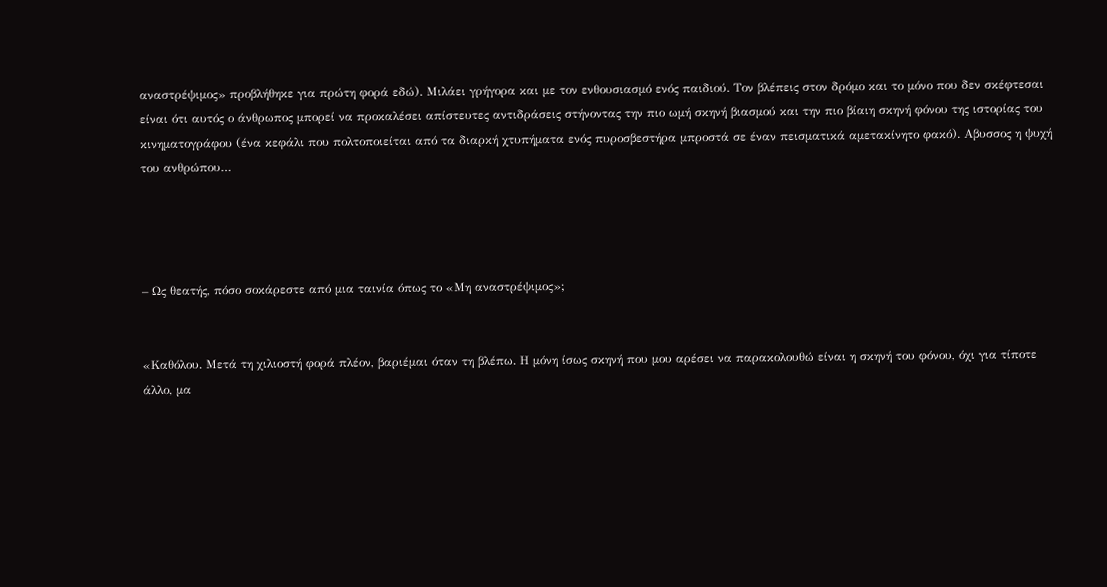αναστρέψιμος» προβλήθηκε για πρώτη φορά εδώ). Μιλάει γρήγορα και με τον ενθουσιασμό ενός παιδιού. Τον βλέπεις στον δρόμο και το μόνο που δεν σκέφτεσαι είναι ότι αυτός ο άνθρωπος μπορεί να προκαλέσει απίστευτες αντιδράσεις στήνοντας την πιο ωμή σκηνή βιασμού και την πιο βίαιη σκηνή φόνου της ιστορίας του κινηματογράφου (ένα κεφάλι που πολτοποιείται από τα διαρκή χτυπήματα ενός πυροσβεστήρα μπροστά σε έναν πεισματικά αμετακίνητο φακό). Αβυσσος η ψυχή του ανθρώπου…




– Ως θεατής, πόσο σοκάρεστε από μια ταινία όπως το «Μη αναστρέψιμος»;


«Καθόλου. Μετά τη χιλιοστή φορά πλέον, βαριέμαι όταν τη βλέπω. Η μόνη ίσως σκηνή που μου αρέσει να παρακολουθώ είναι η σκηνή του φόνου, όχι για τίποτε άλλο, μα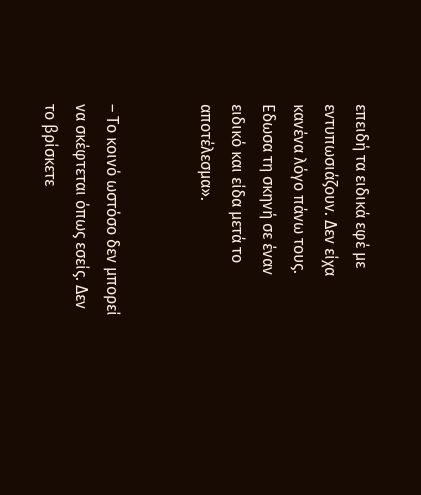επειδή τα ειδικά εφέ με εντυπωσιάζουν. Δεν είχα κανένα λόγο πάνω τους. Εδωσα τη σκηνή σε έναν ειδικό και είδα μετά το αποτέλεσμα».


– Το κοινό ωστόσο δεν μπορεί να σκέφτεται όπως εσείς. Δεν το βρίσκετε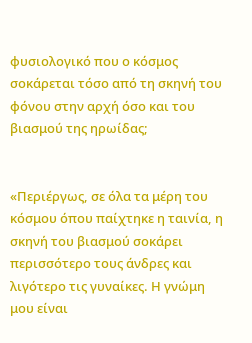φυσιολογικό που ο κόσμος σοκάρεται τόσο από τη σκηνή του φόνου στην αρχή όσο και του βιασμού της ηρωίδας;


«Περιέργως, σε όλα τα μέρη του κόσμου όπου παίχτηκε η ταινία, η σκηνή του βιασμού σοκάρει περισσότερο τους άνδρες και λιγότερο τις γυναίκες. Η γνώμη μου είναι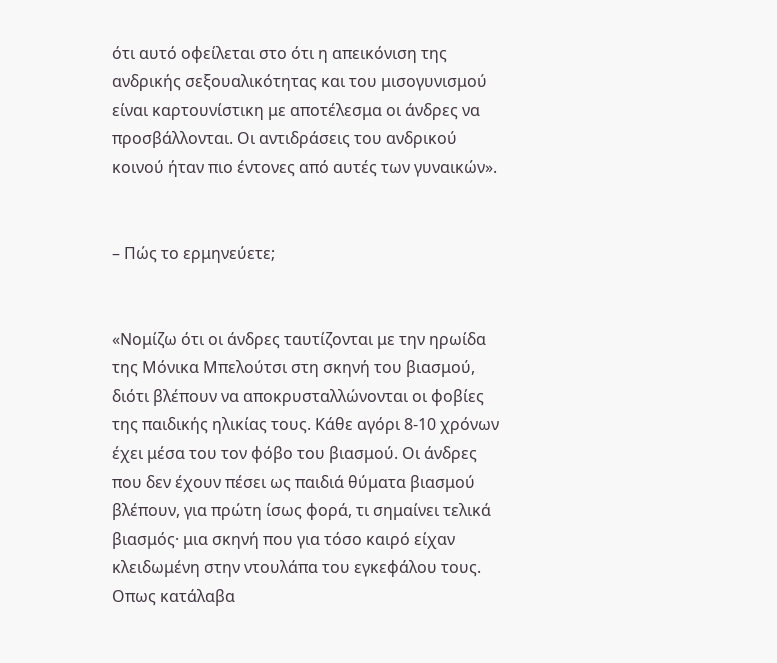ότι αυτό οφείλεται στο ότι η απεικόνιση της ανδρικής σεξουαλικότητας και του μισογυνισμού είναι καρτουνίστικη με αποτέλεσμα οι άνδρες να προσβάλλονται. Οι αντιδράσεις του ανδρικού κοινού ήταν πιο έντονες από αυτές των γυναικών».


– Πώς το ερμηνεύετε;


«Νομίζω ότι οι άνδρες ταυτίζονται με την ηρωίδα της Μόνικα Μπελούτσι στη σκηνή του βιασμού, διότι βλέπουν να αποκρυσταλλώνονται οι φοβίες της παιδικής ηλικίας τους. Κάθε αγόρι 8-10 χρόνων έχει μέσα του τον φόβο του βιασμού. Οι άνδρες που δεν έχουν πέσει ως παιδιά θύματα βιασμού βλέπουν, για πρώτη ίσως φορά, τι σημαίνει τελικά βιασμός· μια σκηνή που για τόσο καιρό είχαν κλειδωμένη στην ντουλάπα του εγκεφάλου τους. Οπως κατάλαβα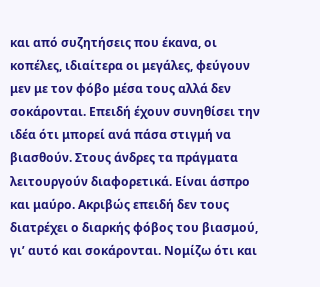και από συζητήσεις που έκανα, οι κοπέλες, ιδιαίτερα οι μεγάλες, φεύγουν μεν με τον φόβο μέσα τους αλλά δεν σοκάρονται. Επειδή έχουν συνηθίσει την ιδέα ότι μπορεί ανά πάσα στιγμή να βιασθούν. Στους άνδρες τα πράγματα λειτουργούν διαφορετικά. Είναι άσπρο και μαύρο. Ακριβώς επειδή δεν τους διατρέχει ο διαρκής φόβος του βιασμού, γι’ αυτό και σοκάρονται. Νομίζω ότι και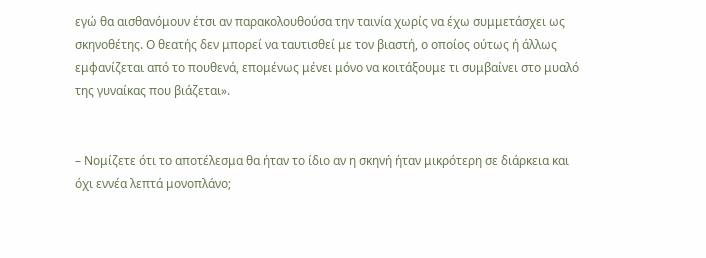εγώ θα αισθανόμουν έτσι αν παρακολουθούσα την ταινία χωρίς να έχω συμμετάσχει ως σκηνοθέτης. Ο θεατής δεν μπορεί να ταυτισθεί με τον βιαστή, ο οποίος ούτως ή άλλως εμφανίζεται από το πουθενά, επομένως μένει μόνο να κοιτάξουμε τι συμβαίνει στο μυαλό της γυναίκας που βιάζεται».


– Νομίζετε ότι το αποτέλεσμα θα ήταν το ίδιο αν η σκηνή ήταν μικρότερη σε διάρκεια και όχι εννέα λεπτά μονοπλάνο;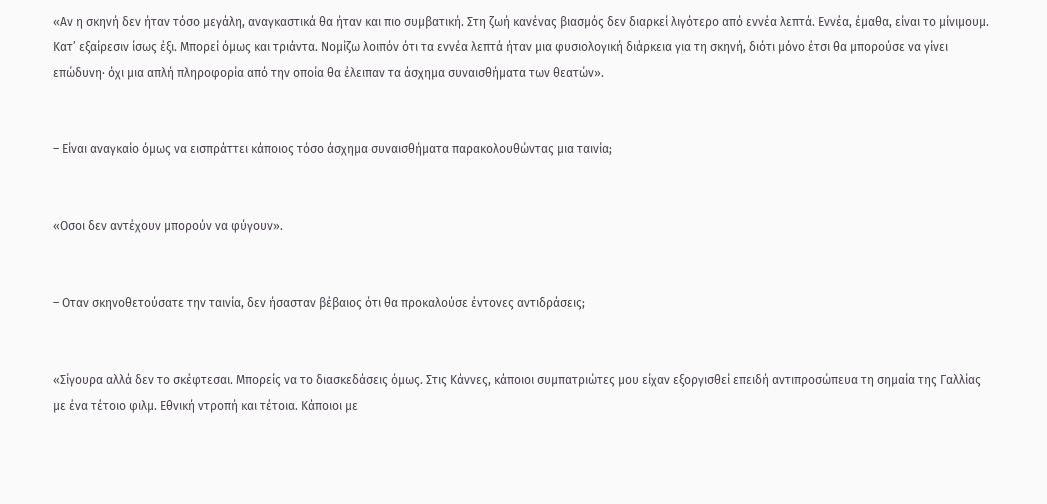«Αν η σκηνή δεν ήταν τόσο μεγάλη, αναγκαστικά θα ήταν και πιο συμβατική. Στη ζωή κανένας βιασμός δεν διαρκεί λιγότερο από εννέα λεπτά. Εννέα, έμαθα, είναι το μίνιμουμ. Κατ’ εξαίρεσιν ίσως έξι. Μπορεί όμως και τριάντα. Νομίζω λοιπόν ότι τα εννέα λεπτά ήταν μια φυσιολογική διάρκεια για τη σκηνή, διότι μόνο έτσι θα μπορούσε να γίνει επώδυνη· όχι μια απλή πληροφορία από την οποία θα έλειπαν τα άσχημα συναισθήματα των θεατών».


– Είναι αναγκαίο όμως να εισπράττει κάποιος τόσο άσχημα συναισθήματα παρακολουθώντας μια ταινία;


«Οσοι δεν αντέχουν μπορούν να φύγουν».


– Οταν σκηνοθετούσατε την ταινία, δεν ήσασταν βέβαιος ότι θα προκαλούσε έντονες αντιδράσεις;


«Σίγουρα αλλά δεν το σκέφτεσαι. Μπορείς να το διασκεδάσεις όμως. Στις Κάννες, κάποιοι συμπατριώτες μου είχαν εξοργισθεί επειδή αντιπροσώπευα τη σημαία της Γαλλίας με ένα τέτοιο φιλμ. Εθνική ντροπή και τέτοια. Κάποιοι με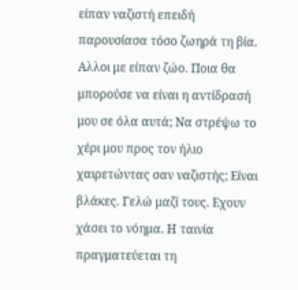είπαν ναζιστή επειδή παρουσίασα τόσο ζωηρά τη βία. Αλλοι με είπαν ζώο. Ποια θα μπορούσε να είναι η αντίδρασή μου σε όλα αυτά; Να στρέψω το χέρι μου προς τον ήλιο χαιρετώντας σαν ναζιστής; Είναι βλάκες. Γελώ μαζί τους. Εχουν χάσει το νόημα. Η ταινία πραγματεύεται τη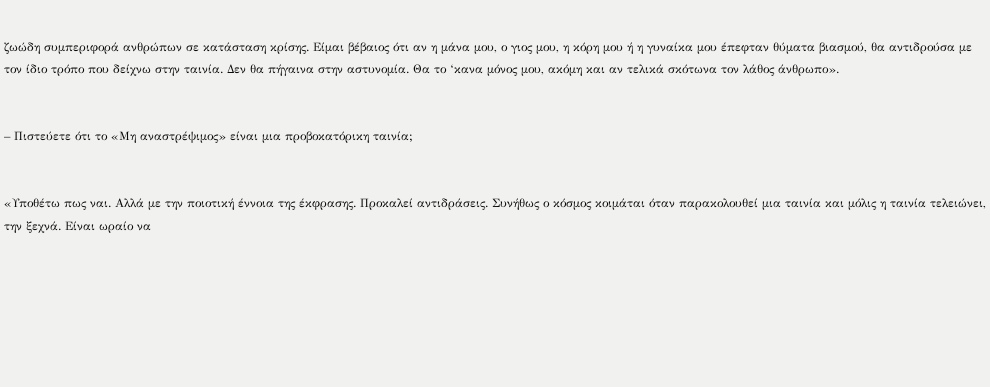ζωώδη συμπεριφορά ανθρώπων σε κατάσταση κρίσης. Είμαι βέβαιος ότι αν η μάνα μου, ο γιος μου, η κόρη μου ή η γυναίκα μου έπεφταν θύματα βιασμού, θα αντιδρούσα με τον ίδιο τρόπο που δείχνω στην ταινία. Δεν θα πήγαινα στην αστυνομία. Θα το ‘κανα μόνος μου, ακόμη και αν τελικά σκότωνα τον λάθος άνθρωπο».


– Πιστεύετε ότι το «Μη αναστρέψιμος» είναι μια προβοκατόρικη ταινία;


«Υποθέτω πως ναι. Αλλά με την ποιοτική έννοια της έκφρασης. Προκαλεί αντιδράσεις. Συνήθως ο κόσμος κοιμάται όταν παρακολουθεί μια ταινία και μόλις η ταινία τελειώνει, την ξεχνά. Είναι ωραίο να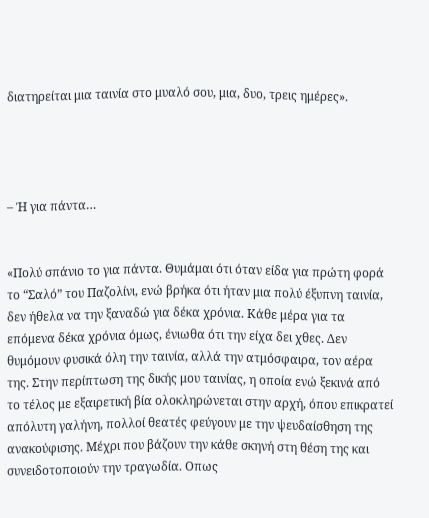διατηρείται μια ταινία στο μυαλό σου, μια, δυο, τρεις ημέρες».




– Ή για πάντα…


«Πολύ σπάνιο το για πάντα. Θυμάμαι ότι όταν είδα για πρώτη φορά το “Σαλό” του Παζολίνι, ενώ βρήκα ότι ήταν μια πολύ έξυπνη ταινία, δεν ήθελα να την ξαναδώ για δέκα χρόνια. Κάθε μέρα για τα επόμενα δέκα χρόνια όμως, ένιωθα ότι την είχα δει χθες. Δεν θυμόμουν φυσικά όλη την ταινία, αλλά την ατμόσφαιρα, τον αέρα της. Στην περίπτωση της δικής μου ταινίας, η οποία ενώ ξεκινά από το τέλος με εξαιρετική βία ολοκληρώνεται στην αρχή, όπου επικρατεί απόλυτη γαλήνη, πολλοί θεατές φεύγουν με την ψευδαίσθηση της ανακούφισης. Μέχρι που βάζουν την κάθε σκηνή στη θέση της και συνειδοτοποιούν την τραγωδία. Οπως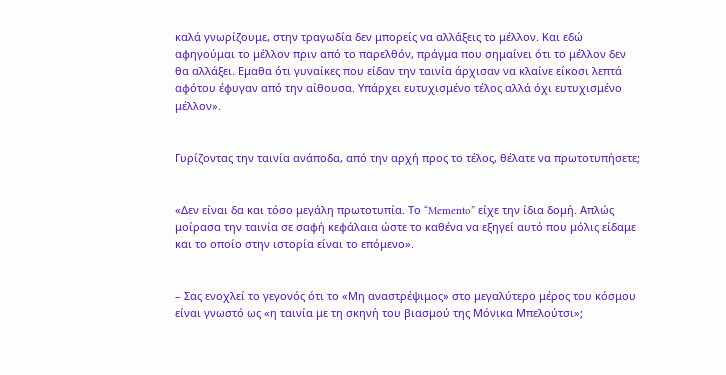καλά γνωρίζουμε, στην τραγωδία δεν μπορείς να αλλάξεις το μέλλον. Και εδώ αφηγούμαι το μέλλον πριν από το παρελθόν, πράγμα που σημαίνει ότι το μέλλον δεν θα αλλάξει. Εμαθα ότι γυναίκες που είδαν την ταινία άρχισαν να κλαίνε είκοσι λεπτά αφότου έφυγαν από την αίθουσα. Υπάρχει ευτυχισμένο τέλος αλλά όχι ευτυχισμένο μέλλον».


Γυρίζοντας την ταινία ανάποδα, από την αρχή προς το τέλος, θέλατε να πρωτοτυπήσετε;


«Δεν είναι δα και τόσο μεγάλη πρωτοτυπία. Το “Memento” είχε την ίδια δομή. Απλώς μοίρασα την ταινία σε σαφή κεφάλαια ώστε το καθένα να εξηγεί αυτό που μόλις είδαμε και το οποίο στην ιστορία είναι το επόμενο».


– Σας ενοχλεί το γεγονός ότι το «Μη αναστρέψιμος» στο μεγαλύτερο μέρος του κόσμου είναι γνωστό ως «η ταινία με τη σκηνή του βιασμού της Μόνικα Μπελούτσι»;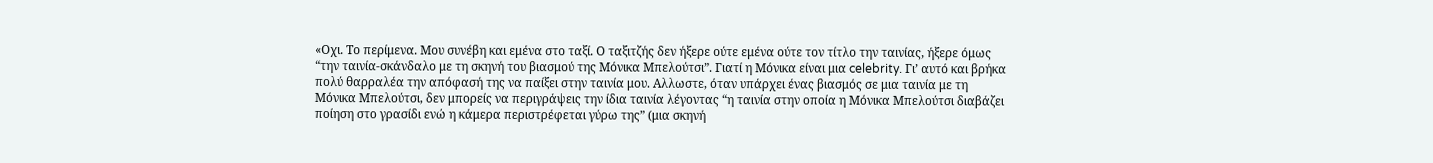«Οχι. Το περίμενα. Μου συνέβη και εμένα στο ταξί. Ο ταξιτζής δεν ήξερε ούτε εμένα ούτε τον τίτλο την ταινίας, ήξερε όμως “την ταινία-σκάνδαλο με τη σκηνή του βιασμού της Μόνικα Μπελούτσι”. Γιατί η Μόνικα είναι μια celebrity. Γι’ αυτό και βρήκα πολύ θαρραλέα την απόφασή της να παίξει στην ταινία μου. Αλλωστε, όταν υπάρχει ένας βιασμός σε μια ταινία με τη Μόνικα Μπελούτσι, δεν μπορείς να περιγράψεις την ίδια ταινία λέγοντας “η ταινία στην οποία η Μόνικα Μπελούτσι διαβάζει ποίηση στο γρασίδι ενώ η κάμερα περιστρέφεται γύρω της” (μια σκηνή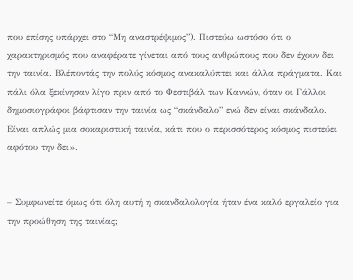που επίσης υπάρχει στο “Μη αναστρέψιμος”). Πιστεύω ωστόσο ότι ο χαρακτηρισμός που αναφέρατε γίνεται από τους ανθρώπους που δεν έχουν δει την ταινία. Βλέποντάς την πολύς κόσμος ανακαλύπτει και άλλα πράγματα. Και πάλι όλα ξεκίνησαν λίγο πριν από το Φεστιβάλ των Καννών, όταν οι Γάλλοι δημοσιογράφοι βάφτισαν την ταινία ως “σκάνδαλο” ενώ δεν είναι σκάνδαλο. Είναι απλώς μια σοκαριστική ταινία, κάτι που ο περισσότερος κόσμος πιστεύει αφότου την δει».


– Συμφωνείτε όμως ότι όλη αυτή η σκανδαλολογία ήταν ένα καλό εργαλείο για την προώθηση της ταινίας;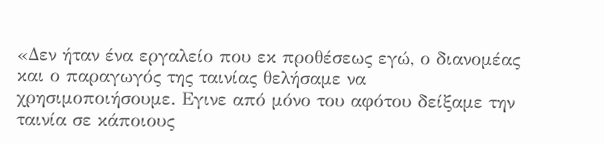«Δεν ήταν ένα εργαλείο που εκ προθέσεως εγώ, ο διανομέας και ο παραγωγός της ταινίας θελήσαμε να χρησιμοποιήσουμε. Εγινε από μόνο του αφότου δείξαμε την ταινία σε κάποιους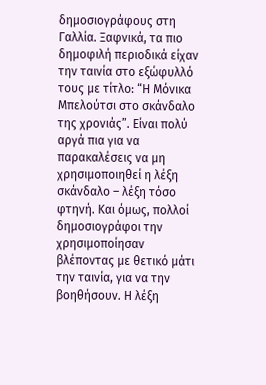δημοσιογράφους στη Γαλλία. Ξαφνικά, τα πιο δημοφιλή περιοδικά είχαν την ταινία στο εξώφυλλό τους με τίτλο: “Η Μόνικα Μπελούτσι στο σκάνδαλο της χρονιάς”. Είναι πολύ αργά πια για να παρακαλέσεις να μη χρησιμοποιηθεί η λέξη σκάνδαλο – λέξη τόσο φτηνή. Και όμως, πολλοί δημοσιογράφοι την χρησιμοποίησαν βλέποντας με θετικό μάτι την ταινία, για να την βοηθήσουν. Η λέξη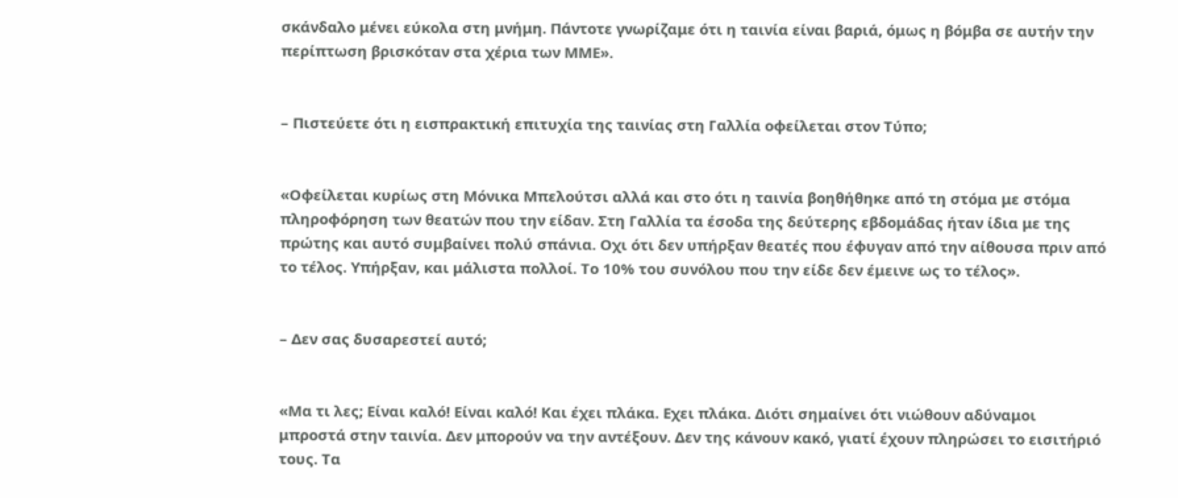σκάνδαλο μένει εύκολα στη μνήμη. Πάντοτε γνωρίζαμε ότι η ταινία είναι βαριά, όμως η βόμβα σε αυτήν την περίπτωση βρισκόταν στα χέρια των ΜΜΕ».


– Πιστεύετε ότι η εισπρακτική επιτυχία της ταινίας στη Γαλλία οφείλεται στον Τύπο;


«Οφείλεται κυρίως στη Μόνικα Μπελούτσι αλλά και στο ότι η ταινία βοηθήθηκε από τη στόμα με στόμα πληροφόρηση των θεατών που την είδαν. Στη Γαλλία τα έσοδα της δεύτερης εβδομάδας ήταν ίδια με της πρώτης και αυτό συμβαίνει πολύ σπάνια. Οχι ότι δεν υπήρξαν θεατές που έφυγαν από την αίθουσα πριν από το τέλος. Υπήρξαν, και μάλιστα πολλοί. Το 10% του συνόλου που την είδε δεν έμεινε ως το τέλος».


– Δεν σας δυσαρεστεί αυτό;


«Μα τι λες; Είναι καλό! Είναι καλό! Και έχει πλάκα. Εχει πλάκα. Διότι σημαίνει ότι νιώθουν αδύναμοι μπροστά στην ταινία. Δεν μπορούν να την αντέξουν. Δεν της κάνουν κακό, γιατί έχουν πληρώσει το εισιτήριό τους. Τα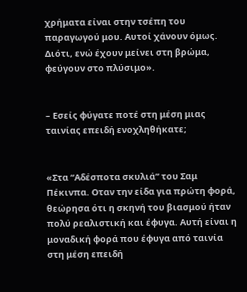χρήματα είναι στην τσέπη του παραγωγού μου. Αυτοί χάνουν όμως. Διότι, ενώ έχουν μείνει στη βρώμα, φεύγουν στο πλύσιμο».


– Εσείς φύγατε ποτέ στη μέση μιας ταινίας επειδή ενοχληθήκατε;


«Στα “Αδέσποτα σκυλιά” του Σαμ Πέκινπα. Οταν την είδα για πρώτη φορά, θεώρησα ότι η σκηνή του βιασμού ήταν πολύ ρεαλιστική και έφυγα. Αυτή είναι η μοναδική φορά που έφυγα από ταινία στη μέση επειδή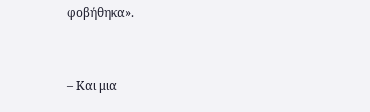φοβήθηκα».


– Και μια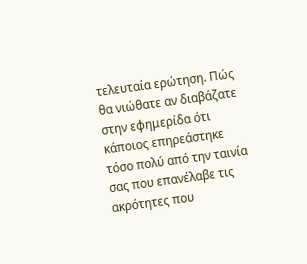τελευταία ερώτηση. Πώς θα νιώθατε αν διαβάζατε στην εφημερίδα ότι κάποιος επηρεάστηκε τόσο πολύ από την ταινία σας που επανέλαβε τις ακρότητες που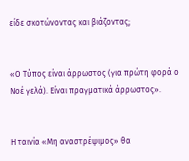είδε σκοτώνοντας και βιάζοντας;


«Ο Τύπος είναι άρρωστος (για πρώτη φορά ο Νοέ γελά). Είναι πραγματικά άρρωστος».


Η ταινία «Μη αναστρέψιμος» θα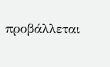προβάλλεται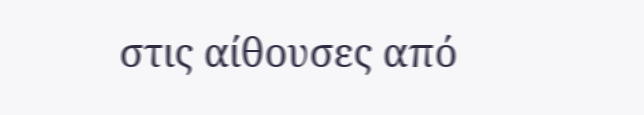στις αίθουσες από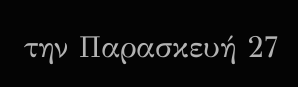την Παρασκευή 27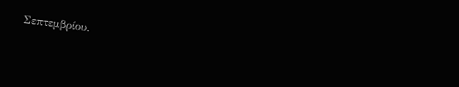Σεπτεμβρίου.